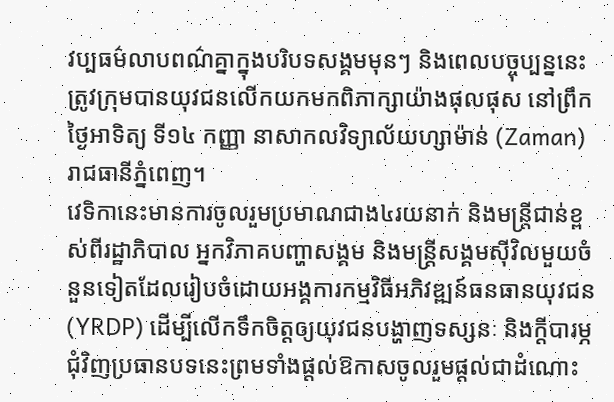វប្បធម៌លាបពណ៌គ្នាក្នុងបរិបទសង្គមមុនៗ និងពេលបច្ចុប្បន្ននេះត្រូវក្រុមបានយុវជនលើកយកមកពិភាក្សាយ៉ាងផុលផុស នៅព្រឹកថ្ងៃអាទិត្យ ទី១៤ កញ្ញា នាសាកលវិទ្យាល័យហ្សាម៉ាន់ (Zaman) រាជធានីភ្នំពេញ។
វេទិកានេះមានការចូលរួមប្រមាណជាង៤រយនាក់ និងមន្ត្រីជាន់ខ្ពស់ពីរដ្ឋាភិបាល អ្នកវិភាគបញ្ហាសង្គម និងមន្ត្រីសង្គមស៊ីវិលមួយចំនួនទៀតដែលរៀបចំដោយអង្គការកម្មវិធីអភិវឌ្ឍន៍ធនធានយុវជន (YRDP) ដើម្បីលើកទឹកចិត្តឲ្យយុវជនបង្ហាញទស្សនៈ និងក្ដីបារម្ភជុំវិញប្រធានបទនេះព្រមទាំងផ្តល់ឱកាសចូលរួមផ្ដល់ជាដំណោះ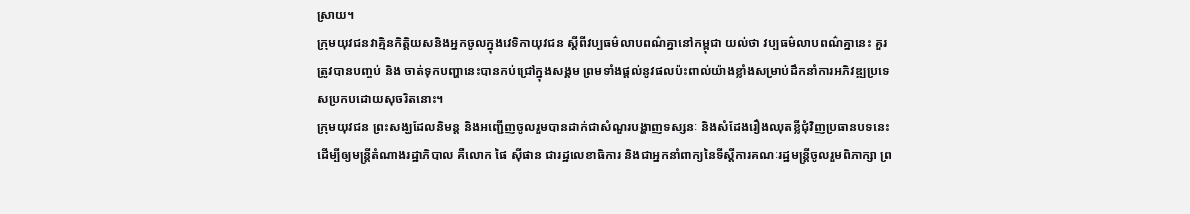ស្រាយ។
ក្រុមយុវជនវាគ្មិនកិត្តិយសនិងអ្នកចូលក្នុងវេទិកាយុវជន ស្ដីពីវប្បធម៌លាបពណ៌គ្នានៅកម្ពុជា យល់ថា វប្បធម៌លាបពណ៌គ្នានេះ គួរត្រូវបានបញ្ចប់ និង ចាត់ទុកបញ្ហានេះបានកប់ជ្រៅក្នុងសង្គម ព្រមទាំងផ្តល់នូវផលប៉ះពាល់យ៉ាងខ្លាំងសម្រាប់ដឹកនាំការអភិវឌ្ឍប្រទេសប្រកបដោយសុចរិតនោះ។
ក្រុមយុវជន ព្រះសង្ឃដែលនិមន្ត និងអញ្ជើញចូលរួមបានដាក់ជាសំណួរបង្ហាញទស្សនៈ និងសំដែងរឿងឈុតខ្លីជុំវិញប្រធានបទនេះ ដើម្បីឲ្យមន្ត្រីតំណាងរដ្ឋាភិបាល គឺលោក ផៃ ស៊ីផាន ជារដ្ឋលេខាធិការ និងជាអ្នកនាំពាក្យនៃទីស្ដីការគណៈរដ្ឋមន្ត្រីចូលរួមពិភាក្សា ព្រ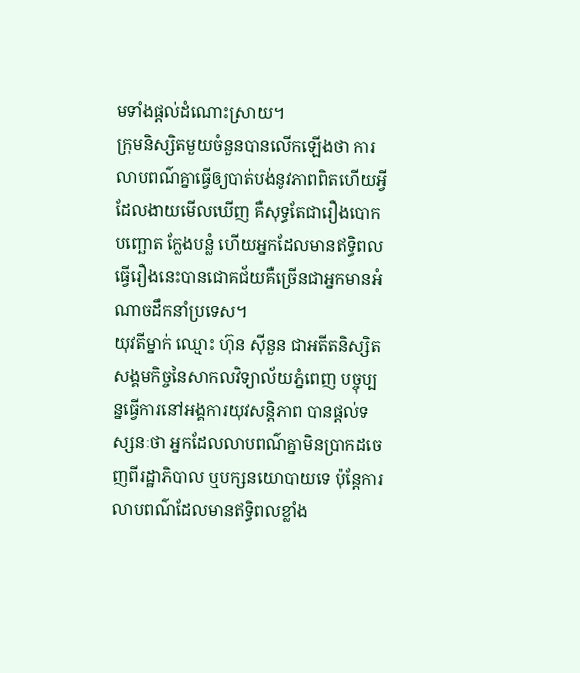មទាំងផ្ដល់ដំណោះស្រាយ។
ក្រុមនិស្សិតមួយចំនួនបានលើកឡើងថា ការលាបពណ៌គ្នាធ្វើឲ្យបាត់បង់នូវភាពពិតហើយអ្វីដែលងាយមើលឃើញ គឺសុទ្ធតែជារឿងបោកបញ្ឆោត ក្លែងបន្លំ ហើយអ្នកដែលមានឥទ្ធិពលធ្វើរឿងនេះបានជោគជ័យគឺច្រើនជាអ្នកមានអំណាចដឹកនាំប្រទេស។
យុវតីម្នាក់ ឈ្មោះ ហ៊ុន ស៊ីនួន ជាអតីតនិស្សិត សង្គមកិច្ចនៃសាកលវិទ្យាល័យភ្នំពេញ បច្ចុប្បន្នធ្វើការនៅអង្គការយុវសន្តិភាព បានផ្ដល់ទស្សនៈថា អ្នកដែលលាបពណ៌គ្នាមិនប្រាកដចេញពីរដ្ឋាភិបាល ឬបក្សនយោបាយទេ ប៉ុន្តែការលាបពណ៌ដែលមានឥទ្ធិពលខ្លាំង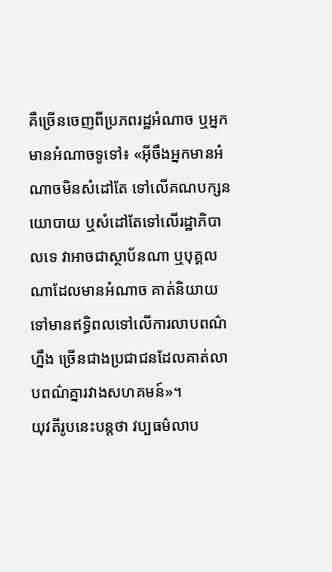គឺច្រើនចេញពីប្រភពរដ្ឋអំណាច ឬអ្នកមានអំណាចទូទៅ៖ «អ៊ីចឹងអ្នកមានអំណាចមិនសំដៅតែ ទៅលើគណបក្សនយោបាយ ឬសំដៅតែទៅលើរដ្ឋាភិបាលទេ វាអាចជាស្ថាប័នណា ឬបុគ្គលណាដែលមានអំណាច គាត់និយាយទៅមានឥទ្ធិពលទៅលើការលាបពណ៌ហ្នឹង ច្រើនជាងប្រជាជនដែលគាត់លាបពណ៌គ្នារវាងសហគមន៍»។
យុវតីរូបនេះបន្តថា វប្បធម៌លាប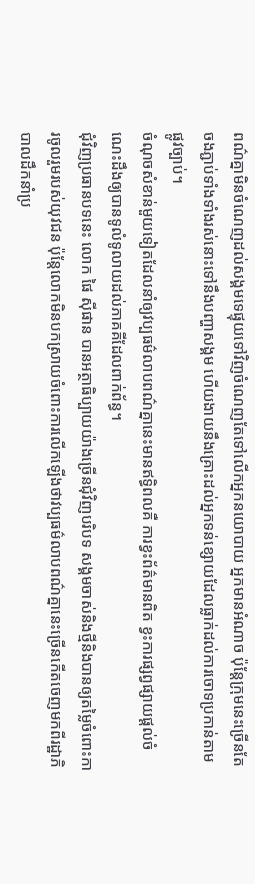ពណ៌គ្នាមិនចំណេញដល់សង្គមទេផ្ទុយទៅវិញចំណេញតែទៅលើកអ្នកនយោបាយ អ្នកមានអំណាច ប៉ុន្តែក្រុមនេះច្រើនតែចងភ្ជាប់ទាំងទាំងរស់នោះទៅនឹងបញ្ហាសង្គម ហើយងាយនឹងគ្រោះដល់អ្នកទន់ខ្សោយដែលធ្លាក់ដល់ការចោទប្រកាន់តាមផ្លូវច្បាប់។
ចំណុចសំខាន់មួយទៀតដែលនាំឲ្យវប្បធម៌លាបពណ៌គ្នានេះមានឥទ្ធិពលគឺ ការខ្វះព័ត៌មានពិត ខ្វះការផ្សព្វផ្សាយផ្ដល់ចំណេះដឹងឲ្យបានទូលំទូលាយដល់ភាគគីដែលពាក់ព័ន្ធ។
ជុំវិញប្រធានបទនេះ លោក ផៃ ស៊ីផាន បានអត្ថាធិប្បាយយ៉ាងច្រើនជុំវិញបរិបទ សង្គមចាស់និងថ្មីនិងបានឲ្យតម្លៃចំពោះការចូលរួមរបស់យុវជន ប៉ុន្តែលោកមិនបកស្រាយចំពោះការលើកឡើងថាវប្បធម៌លាបពណ៌គ្នានេះច្រើនកើតចេញមកពីរដ្ឋាភិបាលដឹកនាំប្រ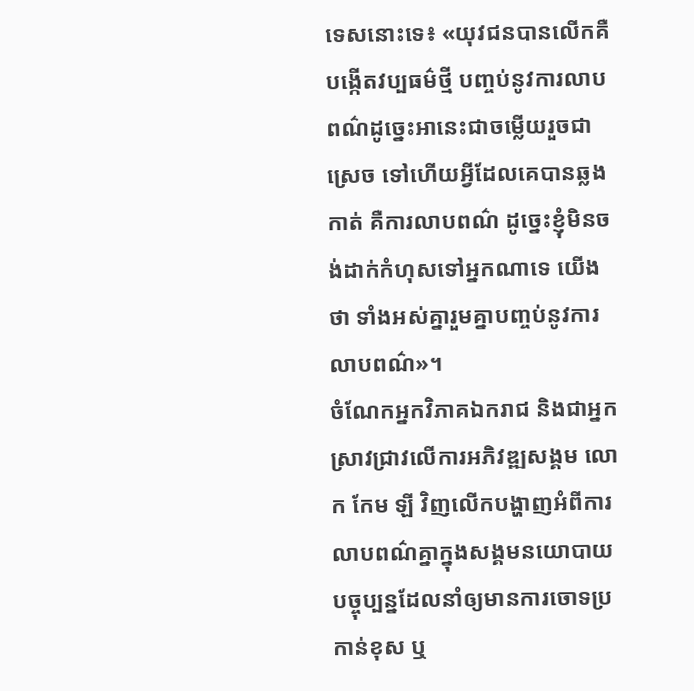ទេសនោះទេ៖ «យុវជនបានលើកគឺបង្កើតវប្បធម៌ថ្មី បញ្ចប់នូវការលាបពណ៌ដូច្នេះអានេះជាចម្លើយរួចជាស្រេច ទៅហើយអ្វីដែលគេបានឆ្លងកាត់ គឺការលាបពណ៌ ដូច្នេះខ្ញុំមិនចង់ដាក់កំហុសទៅអ្នកណាទេ យើងថា ទាំងអស់គ្នារួមគ្នាបញ្ចប់នូវការលាបពណ៌»។
ចំណែកអ្នកវិភាគឯករាជ និងជាអ្នកស្រាវជ្រាវលើការអភិវឌ្ឍសង្គម លោក កែម ឡី វិញលើកបង្ហាញអំពីការលាបពណ៌គ្នាក្នុងសង្គមនយោបាយបច្ចុប្បន្នដែលនាំឲ្យមានការចោទប្រកាន់ខុស ឬ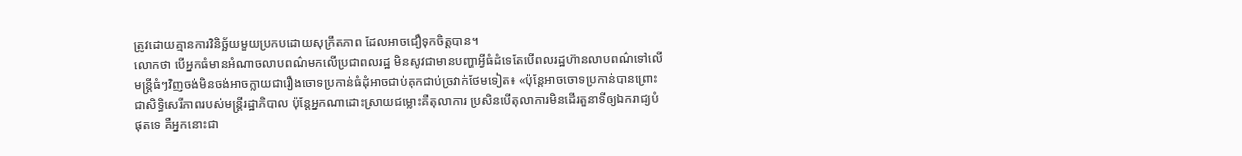ត្រូវដោយគ្មានការវិនិច្ឆ័យមួយប្រកបដោយសុក្រឹតភាព ដែលអាចជឿទុកចិត្តបាន។
លោកថា បើអ្នកធំមានអំណាចលាបពណ៌មកលើប្រជាពលរដ្ឋ មិនសូវជាមានបញ្ហាអ្វីធំដំទេតែបើពលរដ្ឋហ៊ានលាបពណ៌ទៅលើមន្ត្រីធំៗវិញចង់មិនចង់អាចក្លាយជារឿងចោទប្រកាន់ធំដុំអាចជាប់គុកជាប់ច្រវាក់ថែមទៀត៖ «ប៉ុន្តែអាចចោទប្រកាន់បានព្រោះជាសិទ្ធិសេរីភាពរបស់មន្ត្រីរដ្ឋាភិបាល ប៉ុន្តែអ្នកណាដោះស្រាយជម្លោះគឺតុលាការ ប្រសិនបើតុលាការមិនដើរតួនាទីឲ្យឯករាជ្យបំផុតទេ គឺអ្នកនោះជា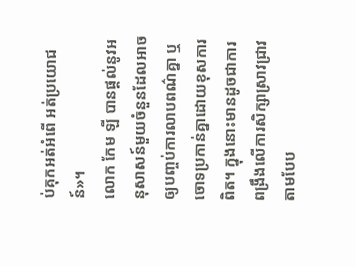ប់គុកអត់អំពើ អត់ប្រយោជន៍»។
លោក កែម ឡី បានផ្ដល់នូវអនុសាសន៍មួយចំនួនដែលអាចឲ្យបញ្ចប់ការលាបពណ៌គ្នា ឬចោទប្រកាន់គ្នាដោយខុសការពិត។ ក្នុងនោះមានដូចជាការពង្រឹងលើការសិក្សាស្រាវជ្រាវតាមបែប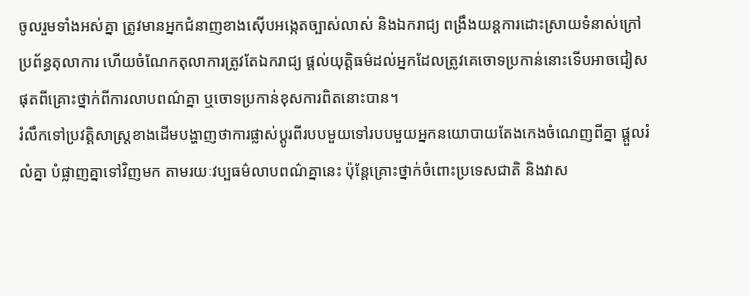ចូលរួមទាំងអស់គ្នា ត្រូវមានអ្នកជំនាញខាងស៊ើបអង្កេតច្បាស់លាស់ និងឯករាជ្យ ពង្រឹងយន្តការដោះស្រាយទំនាស់ក្រៅប្រព័ន្ធតុលាការ ហើយចំណែកតុលាការត្រូវតែឯករាជ្យ ផ្ដល់យុត្តិធម៌ដល់អ្នកដែលត្រូវគេចោទប្រកាន់នោះទើបអាចជៀសផុតពីគ្រោះថ្នាក់ពីការលាបពណ៌គ្នា ឬចោទប្រកាន់ខុសការពិតនោះបាន។
រំលឹកទៅប្រវត្តិសាស្ត្រខាងដើមបង្ហាញថាការផ្លាស់ប្ដូរពីរបបមួយទៅរបបមួយអ្នកនយោបាយតែងកេងចំណេញពីគ្នា ផ្តួលរំលំគ្នា បំផ្លាញគ្នាទៅវិញមក តាមរយៈវប្បធម៌លាបពណ៌គ្នានេះ ប៉ុន្តែគ្រោះថ្នាក់ចំពោះប្រទេសជាតិ និងវាស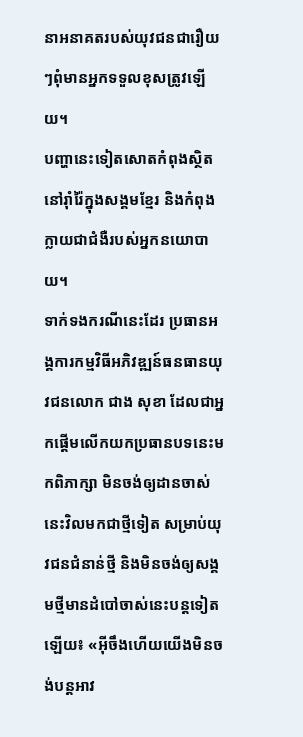នាអនាគតរបស់យុវជនជារឿយៗពុំមានអ្នកទទួលខុសត្រូវឡើយ។
បញ្ហានេះទៀតសោតកំពុងស្ថិតនៅរ៉ាំរ៉ៃក្នុងសង្គមខ្មែរ និងកំពុងក្លាយជាជំងឺរបស់អ្នកនយោបាយ។
ទាក់ទងករណីនេះដែរ ប្រធានអង្គការកម្មវិធីអភិវឌ្ឍន៍ធនធានយុវជនលោក ជាង សុខា ដែលជាអ្នកផ្ដើមលើកយកប្រធានបទនេះមកពិភាក្សា មិនចង់ឲ្យដានចាស់នេះវិលមកជាថ្មីទៀត សម្រាប់យុវជនជំនាន់ថ្មី និងមិនចង់ឲ្យសង្គមថ្មីមានដំបៅចាស់នេះបន្តទៀតឡើយ៖ «អ៊ីចឹងហើយយើងមិនចង់បន្តអាវ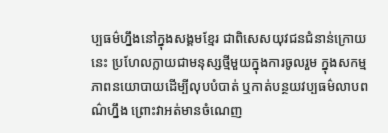ប្បធម៌ហ្នឹងនៅក្នុងសង្គមខ្មែរ ជាពិសេសយុវជនជំនាន់ក្រោយនេះ ប្រហែលក្លាយជាមនុស្សថ្មីមួយក្នុងការចូលរួម ក្នុងសកម្មភាពនយោបាយដើម្បីលុបបំបាត់ ឬកាត់បន្ថយវប្បធម៌លាបពណ៌ហ្នឹង ព្រោះវាអត់មានចំណេញ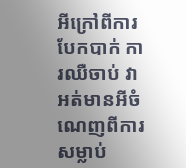អីក្រៅពីការបែកបាក់ ការឈឺចាប់ វាអត់មានអីចំណេញពីការសម្លាប់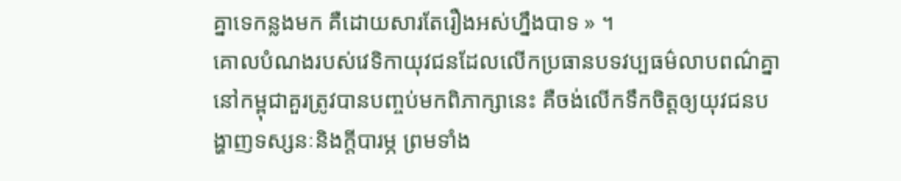គ្នាទេកន្លងមក គឺដោយសារតែរឿងអស់ហ្នឹងបាទ » ។
គោលបំណងរបស់វេទិកាយុវជនដែលលើកប្រធានបទវប្បធម៌លាបពណ៌គ្នានៅកម្ពុជាគួរត្រូវបានបញ្ចប់មកពិភាក្សានេះ គឺចង់លើកទឹកចិត្តឲ្យយុវជនបង្ហាញទស្សនៈនិងក្ដីបារម្ភ ព្រមទាំង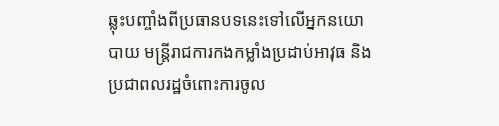ឆ្លុះបញ្ចាំងពីប្រធានបទនេះទៅលើអ្នកនយោបាយ មន្ត្រីរាជការកងកម្លាំងប្រដាប់អាវុធ និងប្រជាពលរដ្ឋចំពោះការចូល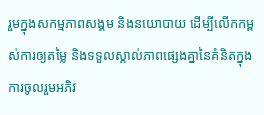រួមក្នុងសកម្មភាពសង្គម និងនយោបាយ ដើម្បីលើកកម្ពស់ការឲ្យតម្លៃ និងទទួលស្គាល់ភាពផ្សេងគ្នានៃគំនិតក្នុងការចូលរួមអភិវ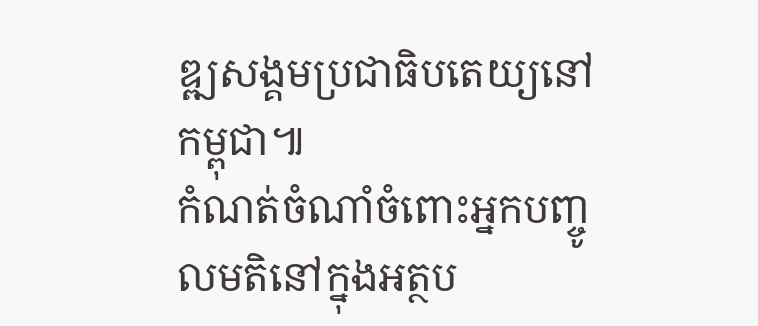ឌ្ឍសង្គមប្រជាធិបតេយ្យនៅកម្ពុជា៕
កំណត់ចំណាំចំពោះអ្នកបញ្ចូលមតិនៅក្នុងអត្ថប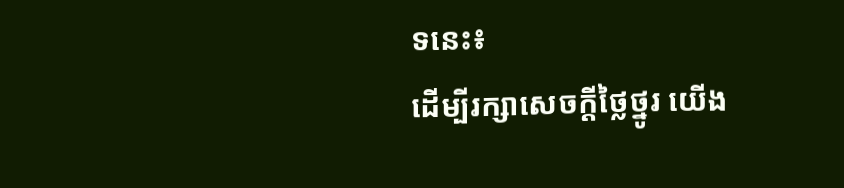ទនេះ៖
ដើម្បីរក្សាសេចក្ដីថ្លៃថ្នូរ យើង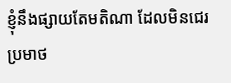ខ្ញុំនឹងផ្សាយតែមតិណា ដែលមិនជេរប្រមាថ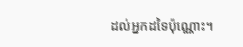ដល់អ្នកដទៃប៉ុណ្ណោះ។